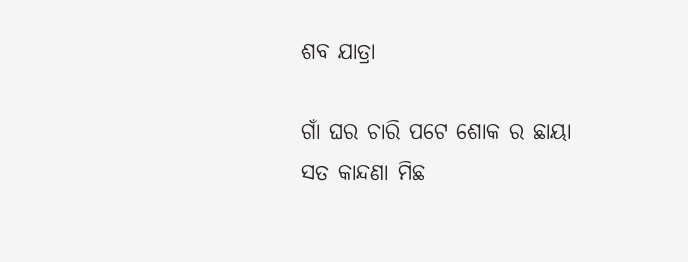ଶବ ଯାତ୍ରା

ଗାଁ ଘର ଚାରି ପଟେ ଶୋକ ର ଛାୟା
ସତ କାନ୍ଦଣା ମିଛ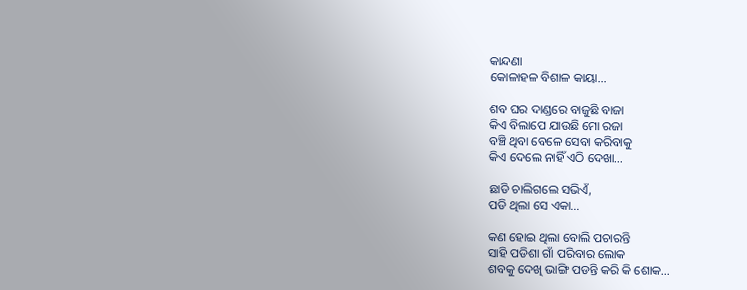କାନ୍ଦଣା
କୋଳାହଳ ବିଶାଳ କାୟା…

ଶବ ଘର ଦାଣ୍ଡରେ ବାଜୁଛି ବାଜା
କିଏ ବିଲାପେ ଯାଉଛି ମୋ ରଜା
ବଞ୍ଚି ଥିବା ବେଳେ ସେବା କରିବାକୁ
କିଏ ଦେଲେ ନାହିଁ ଏଠି ଦେଖା…

ଛାଡି ଚାଲିଗଲେ ସଭିଏଁ,
ପଡି ଥିଲା ସେ ଏକା…

କଣ ହୋଇ ଥିଲା ବୋଲି ପଚାରନ୍ତି
ସାହି ପଡିଶା ଗାଁ ପରିବାର ଲୋକ
ଶବକୁ ଦେଖି ଭାଙ୍ଗି ପଡନ୍ତି କରି କି ଶୋକ…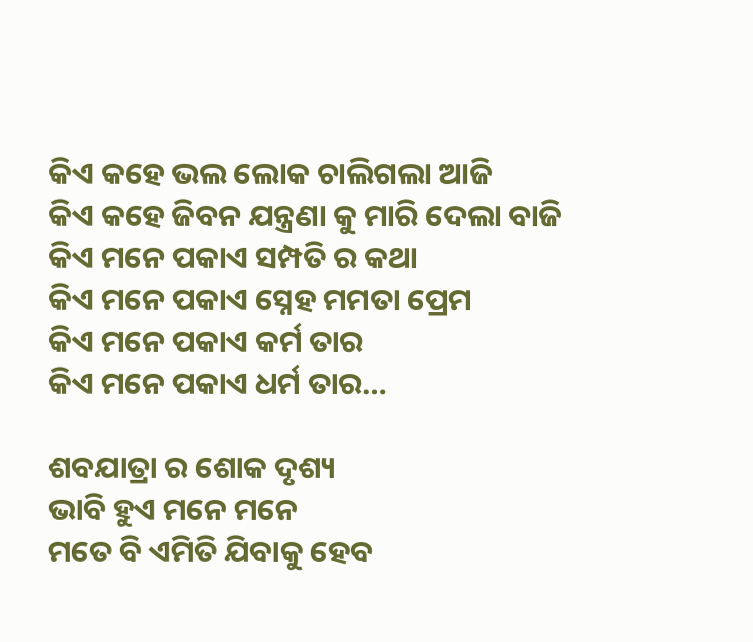କିଏ କହେ ଭଲ ଲୋକ ଚାଲିଗଲା ଆଜି
କିଏ କହେ ଜିବନ ଯନ୍ତ୍ରଣା କୁ ମାରି ଦେଲା ବାଜି
କିଏ ମନେ ପକାଏ ସମ୍ପତି ର କଥା
କିଏ ମନେ ପକାଏ ସ୍ନେହ ମମତା ପ୍ରେମ
କିଏ ମନେ ପକାଏ କର୍ମ ତାର
କିଏ ମନେ ପକାଏ ଧର୍ମ ତାର…

ଶବଯାତ୍ରା ର ଶୋକ ଦୃଶ୍ୟ
ଭାବି ହୁଏ ମନେ ମନେ
ମତେ ବି ଏମିତି ଯିବାକୁ ହେବ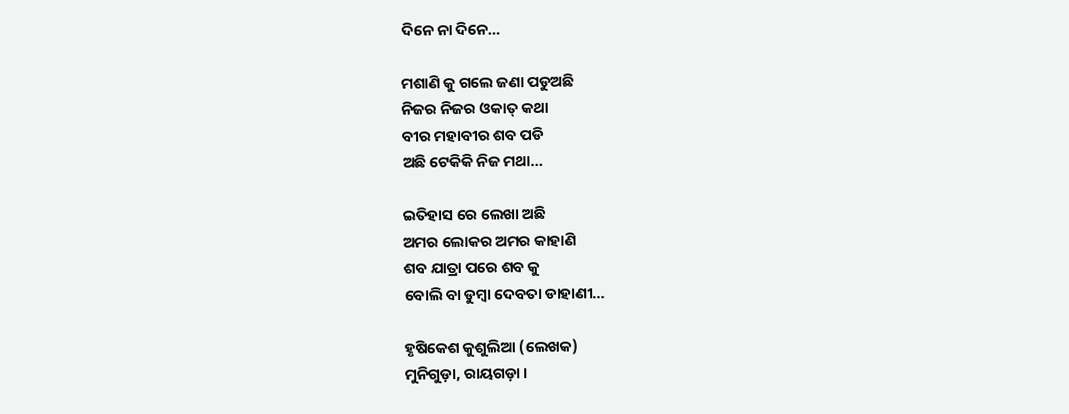ଦିନେ ନା ଦିନେ…

ମଶାଣି କୁ ଗଲେ ଜଣା ପଡୁଅଛି
ନିଜର ନିଜର ଓକାତ୍ କଥା
ବୀର ମହାବୀର ଶବ ପଡି
ଅଛି ଟେକିକି ନିଜ ମଥା…

ଇତିହାସ ରେ ଲେଖା ଅଛି
ଅମର ଲୋକର ଅମର କାହାଣି
ଶବ ଯାତ୍ରା ପରେ ଶବ କୁ
ବୋଲି ବା ଡୁମ୍ବା ଦେବତା ଡାହାଣୀ…

ହୃଷିକେଶ କୁଶୁଲିଆ (ଲେଖକ)
ମୁନିଗୁଡ଼ା, ରାୟଗଡ଼ା ।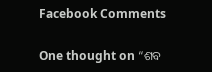Facebook Comments

One thought on “ଶବ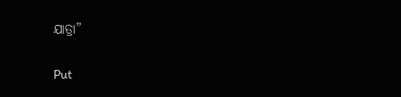ଯାତ୍ରା”

Put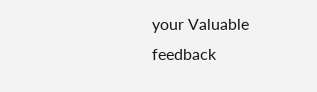your Valuable feedback